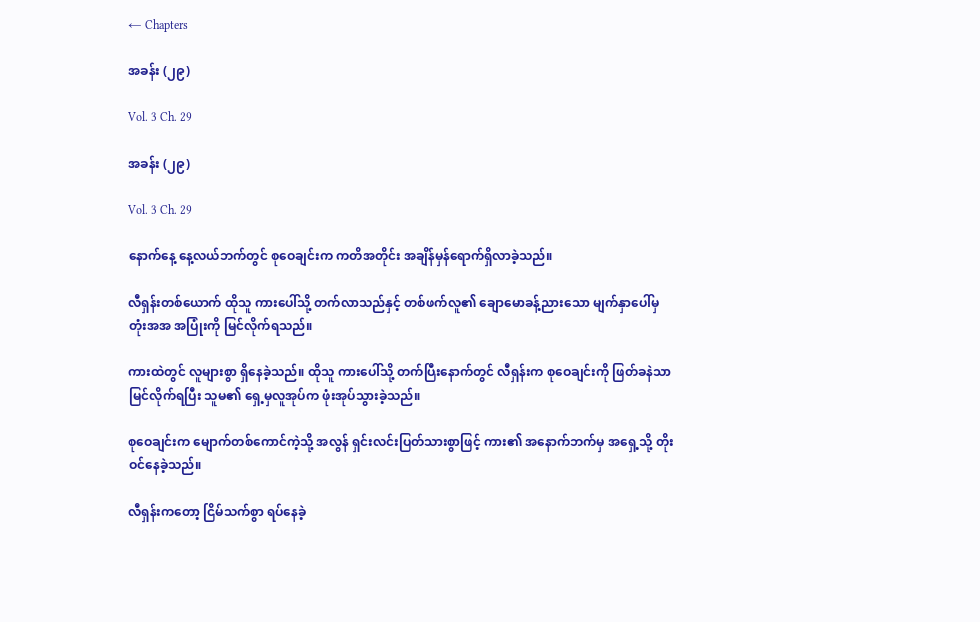← Chapters

အခန်း (၂၉)

Vol. 3 Ch. 29

အခန်း (၂၉)

Vol. 3 Ch. 29

နောက်နေ့ နေ့လယ်ဘက်တွင် စုဝေချင်းက ကတိအတိုင်း အချိန်မှန်ရောက်ရှိလာခဲ့သည်။

လီရှန်းတစ်ယောက် ထိုသူ ကားပေါ်သို့ တက်လာသည်နှင့် တစ်ဖက်လူ၏ ချောမောခန့်ညားသော မျက်နှာပေါ်မှ တုံးအအ အပြုံးကို မြင်လိုက်ရသည်။

ကားထဲတွင် လူများစွာ ရှိနေခဲ့သည်။ ထိုသူ ကားပေါ်သို့ တက်ပြီးနောက်တွင် လီရှန်းက စုဝေချင်းကို ဖြတ်ခနဲသာ မြင်လိုက်ရပြီး သူမ၏ ရှေ့မှလူအုပ်က ဖုံးအုပ်သွားခဲ့သည်။

စုဝေချင်းက မျောက်တစ်ကောင်ကဲ့သို့ အလွန် ရှင်းလင်းပြတ်သားစွာဖြင့် ကား၏ အနောက်ဘက်မှ အရှေ့သို့ တိုးဝင်နေခဲ့သည်။

လီရှန်းကတော့ ငြိမ်သက်စွာ ရပ်နေခဲ့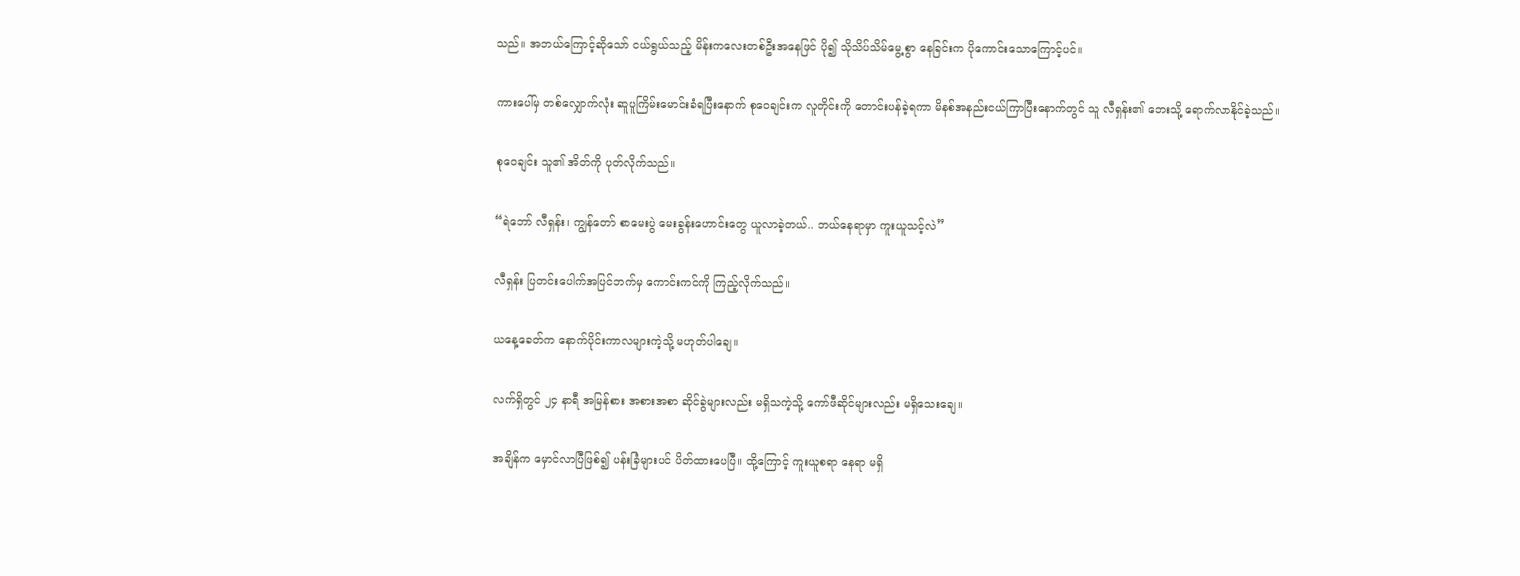သည်။ အဘယ်ကြောင့်ဆိုသော် ငယ်ရွယ်သည့် မိန်းကလေးတစ်ဦးအနေဖြင် ပို၍ သိုသိပ်သိမ်မွေ့စွာ နေခြင်းက ပိုကောင်းသောကြောင့်ပင်။

ကားပေါ်မှ တစ်လျှောက်လုံး ဆူပူကြိမ်းမောင်းခံရပြီးနောက် စုဝေချင်းက လူတိုင်းကို တောင်းပန်ခဲ့ရကာ မိနစ်အနည်းငယ်ကြာပြီးနောက်တွင် သူ လီရှန်း၏ ဘေးသို့ ရောက်လာနိုင်ခဲ့သည်။

စုဝေချင်း သူ၏ အိတ်ကို ပုတ်လိုက်သည်။

“ရဲဘော် လီရှန်း၊ ကျွန်တော် စာမေးပွဲ မေးခွန်းဟောင်းတွေ ယူလာခဲ့တယ်.. ဘယ်နေရာမှာ ကူးယူသင့်လဲ”

လီရှန်း ပြတင်းပေါက်အပြင်ဘက်မှ ကောင်းကင်ကို ကြည့်လိုက်သည်။

ယနေ့ခေတ်က နောက်ပိုင်းကာလများကဲ့သို့ မဟုတ်ပါချေ။

လက်ရှိတွင် ၂၄ နာရီ အမြန်စား အစားအစာ ဆိုင်ခွဲများလည်း မရှိသကဲ့သို့ ကော်ဖီဆိုင်များလည်း မရှိသေးချေ။

အချိန်က မှောင်လာပြီဖြစ်၍ ပန်းခြံများပင် ပိတ်ထားပေပြီ။ ထို့ကြောင့် ကူးယူစရာ နေရာ မရှိ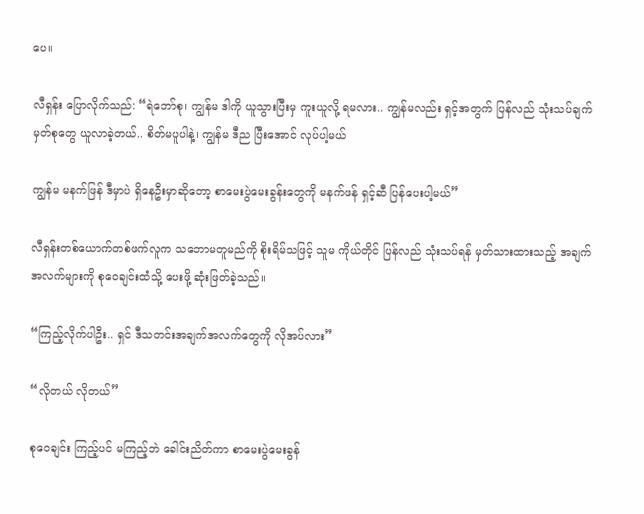ပေ။

လီရှန်း ပြောလိုက်သည်: “ရဲဘော်စု၊ ကျွန်မ ဒါကို ယူသွားပြီးမှ ကူးယူလို့ ရမလား.. ကျွန်မလည်း ရှင့်အတွက် ပြန်လည် သုံးသပ်ချက်မှတ်စုတွေ ယူလာခဲ့တယ်.. စိတ်မပူပါနဲ့၊ ကျွန်မ ဒီည ပြီးအောင် လုပ်ပါ့မယ်

ကျွန်မ မနက်ဖြန် ဒီမှာပဲ ရှိနေဦးမှာဆိုတော့ စာမေးပွဲမေးခွန်းတွေကို မနက်ဖန် ရှင့်ဆီ ပြန်ပေးပါ့မယ်”

လီရှန်းတစ်ယောက်တစ်ဖက်လူက သဘောမတူမည်ကို စိုးရိမ်သဖြင့် သူမ ကိုယ်တိုင် ပြန်လည် သုံးသပ်ရန် မှတ်သားထားသည့် အချက်အလက်များကို စုဝေချင်းထံသို့ ပေးဖို့ ဆုံးဖြတ်ခဲ့သည်။

“ကြည့်လိုက်ပါဦး.. ရှင် ဒီသတင်းအချက်အလက်တွေကို လိုအပ်လား”

“လိုတယ် လိုတယ်”

စုဝေချင်း ကြည့်ပင် မကြည့်ဘဲ ခေါင်းညိတ်ကာ စာမေးပွဲမေးခွန်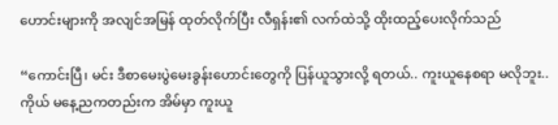ဟောင်းများကို အလျင်အမြန် ထုတ်လိုက်ပြီး လီရှန်း၏ လက်ထဲသို့ ထိုးထည့်ပေးလိုက်သည်

“ကောင်းပြီ၊ မင်း ဒီစာမေးပွဲမေးခွန်းဟောင်းတွေကို ပြန်ယူသွားလို့ ရတယ်.. ကူးယူနေစရာ မလိုဘူး.. ကိုယ် မနေ့ညကတည်းက အိမ်မှာ ကူးယူ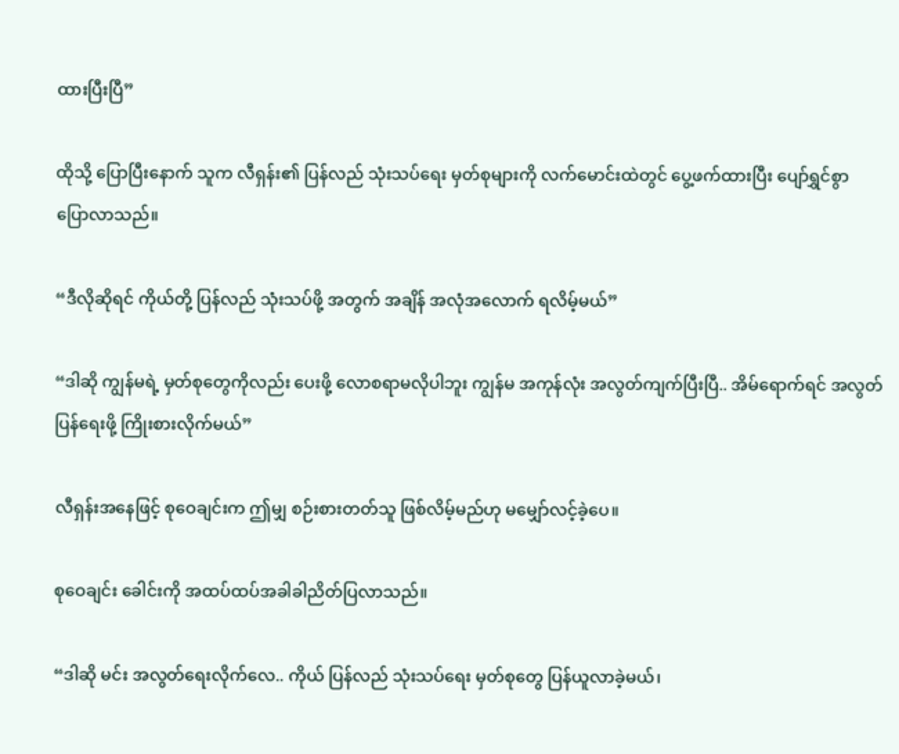ထားပြီးပြီ”

ထိုသို့ ပြောပြီးနောက် သူက လီရှန်း၏ ပြန်လည် သုံးသပ်ရေး မှတ်စုများကို လက်မောင်းထဲတွင် ပွေ့ဖက်ထားပြီး ပျော်ရွှင်စွာ ပြောလာသည်။

“ဒီလိုဆိုရင် ကိုယ်တို့ ပြန်လည် သုံးသပ်ဖို့ အတွက် အချိန် အလုံအလောက် ရလိမ့်မယ်”

“ဒါဆို ကျွန်မရဲ့ မှတ်စုတွေကိုလည်း ပေးဖို့ လောစရာမလိုပါဘူး ကျွန်မ အကုန်လုံး အလွတ်ကျက်ပြီးပြီ.. အိမ်ရောက်ရင် အလွတ် ပြန်ရေးဖို့ ကြိုးစားလိုက်မယ်”

လီရှန်းအနေဖြင့် စုဝေချင်းက ဤမျှ စဉ်းစားတတ်သူ ဖြစ်လိမ့်မည်ဟု မမျှော်လင့်ခဲ့ပေ။

စုဝေချင်း ခေါင်းကို အထပ်ထပ်အခါခါညိတ်ပြလာသည်။

“ဒါဆို မင်း အလွတ်ရေးလိုက်လေ.. ကိုယ် ပြန်လည် သုံးသပ်ရေး မှတ်စုတွေ ပြန်ယူလာခဲ့မယ်၊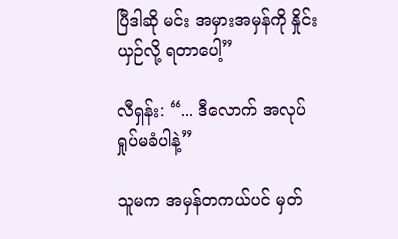ပြီဒါဆို မင်း အမှားအမှန်ကို နှိုင်းယှဉ်လို့ ရတာပေါ့”

လီရှန်း: “... ဒီလောက် အလုပ်ရှုပ်မခံပါနဲ့”

သူမက အမှန်တကယ်ပင် မှတ်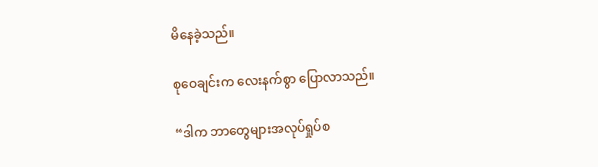မိနေခဲ့သည်။

စုဝေချင်းက လေးနက်စွာ ပြောလာသည်။

“ဒါက ဘာတွေများအလုပ်ရှုပ်စ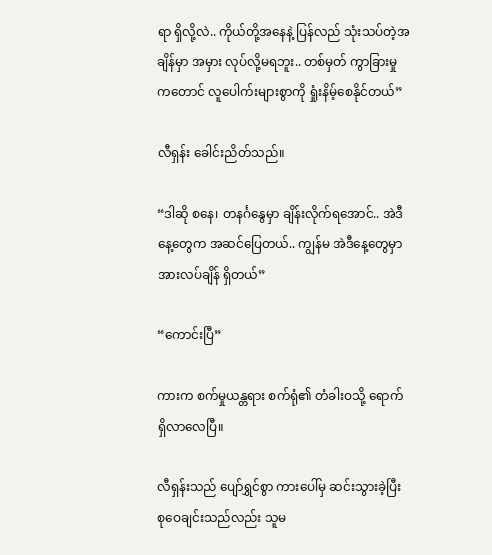ရာ ရှိလို့လဲ.. ကိုယ်တို့အနေနဲ့ ပြန်လည် သုံးသပ်တဲ့အချိန်မှာ အမှား လုပ်လို့မရဘူး.. တစ်မှတ် ကွာခြားမှုကတောင် လူပေါက်းများစွာကို ရှုံးနိမ့်စေနိုင်တယ်”

လီရှန်း ခေါင်းညိတ်သည်။

“ဒါဆို စနေ၊ တနင်္ဂနွေမှာ ချိန်းလိုက်ရအောင်.. အဲဒီနေ့တွေက အဆင်ပြေတယ်.. ကျွန်မ အဲဒီနေ့တွေမှာ အားလပ်ချိန် ရှိတယ်”

“ကောင်းပြီ”

ကားက စက်မှုယန္တရား စက်ရုံ၏ တံခါးဝသို့ ရောက်ရှိလာလေပြီ။

လီရှန်းသည် ပျော်ရွှင်စွာ ကားပေါ်မှ ဆင်းသွားခဲ့ပြီး စုဝေချင်းသည်လည်း သူမ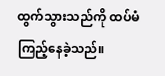ထွက်သွားသည်ကို ထပ်မံကြည့်နေခဲ့သည်။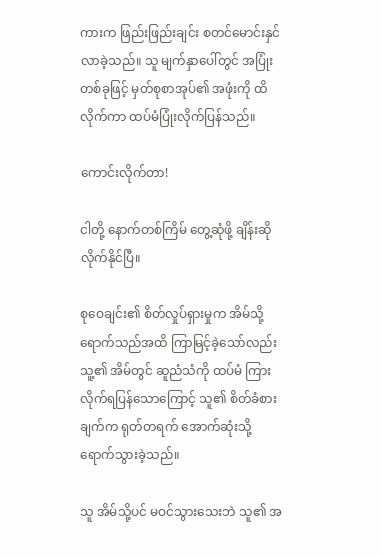ကားက ဖြည်းဖြည်းချင်း စတင်မောင်းနှင်လာခဲ့သည်။ သူ မျက်နှာပေါ်တွင် အပြုံးတစ်ခုဖြင့် မှတ်စုစာအုပ်၏ အဖုံးကို ထိလိုက်ကာ ထပ်မံပြုံးလိုက်ပြန်သည်။

ကောင်းလိုက်တာ!

ငါတို့ နောက်တစ်ကြိမ် တွေ့ဆုံဖို့ ချိန်းဆိုလိုက်နိုင်ပြီ။

စုဝေချင်း၏ စိတ်လှုပ်ရှားမှုက အိမ်သို့ ရောက်သည်အထိ ကြာမြင့်ခဲ့သော်လည်း သူ့၏ အိမ်တွင် ဆူညံသံကို ထပ်မံ ကြားလိုက်ရပြန်သောကြောင့် သူ၏ စိတ်ခံစားချက်က ရုတ်တရက် အောက်ဆုံးသို့ ရောက်သွားခဲ့သည်။

သူ အိမ်သို့ပင် မဝင်သွားသေးဘဲ သူ၏ အ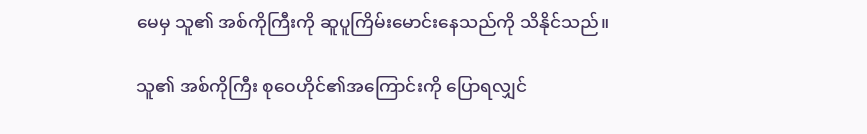မေမှ သူ၏ အစ်ကိုကြီးကို ဆူပူကြိမ်းမောင်းနေသည်ကို သိနိုင်သည်။

သူ၏ အစ်ကိုကြီး စုဝေဟိုင်၏အကြောင်းကို ပြောရလျှင်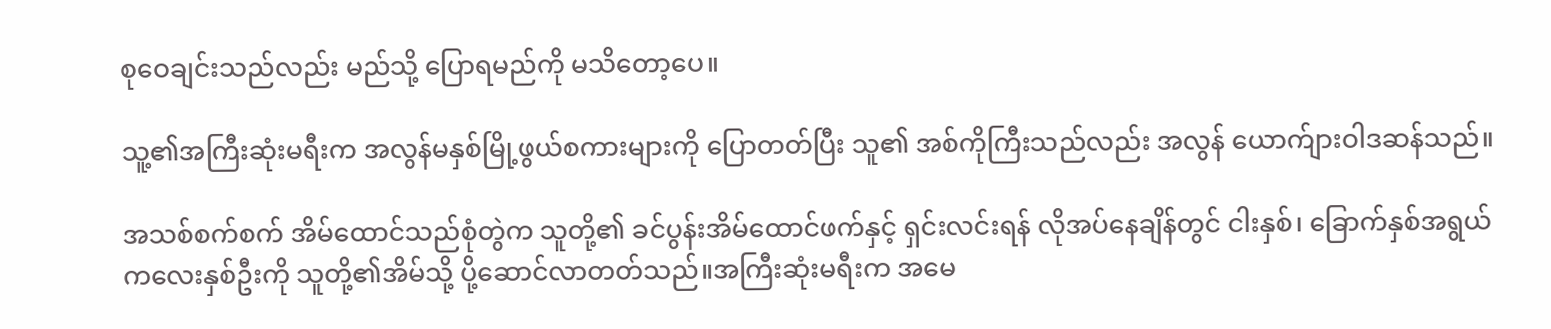စုဝေချင်းသည်လည်း မည်သို့ ပြောရမည်ကို မသိတော့ပေ။

သူ့၏အကြီးဆုံးမရီးက အလွန်မနှစ်မြို့ဖွယ်စကားများကို ပြောတတ်ပြီး သူ၏ အစ်ကိုကြီးသည်လည်း အလွန် ယောက်ျားဝါဒဆန်သည်။

အသစ်စက်စက် အိမ်ထောင်သည်စုံတွဲက သူတို့၏ ခင်ပွန်းအိမ်ထောင်ဖက်နှင့် ရှင်းလင်းရန် လိုအပ်နေချိန်တွင် ငါးနှစ်၊ ခြောက်နှစ်အရွယ် ကလေးနှစ်ဦးကို သူတို့၏အိမ်သို့ ပို့ဆောင်လာတတ်သည်။အကြီးဆုံးမရီးက အမေ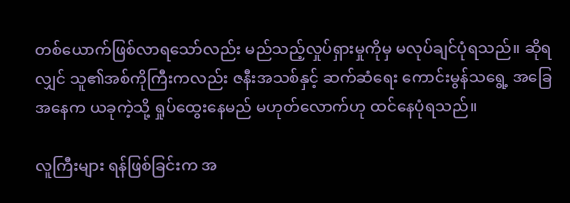တစ်ယောက်ဖြစ်လာရသော်လည်း မည်သည့်လှုပ်ရှားမှုကိုမှ မလုပ်ချင်ပုံရသည်။ ဆိုရလျှင် သူ၏အစ်ကိုကြီးကလည်း ဇနီးအသစ်နှင့် ဆက်ဆံရေး ကောင်းမွန်သရွေ့ အခြေအနေက ယခုကဲ့သို့ ရှုပ်ထွေးနေမည် မဟုတ်လောက်ဟု ထင်နေပုံရသည်။

လူကြီးများ ရန်ဖြစ်ခြင်းက အ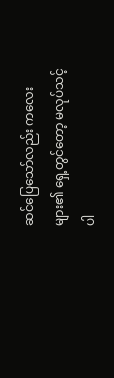ဆင်ပြေသော်လည်း ကလေးများ၏ ရှေ့တွင်တော့ မလုပ်သင့်ပါ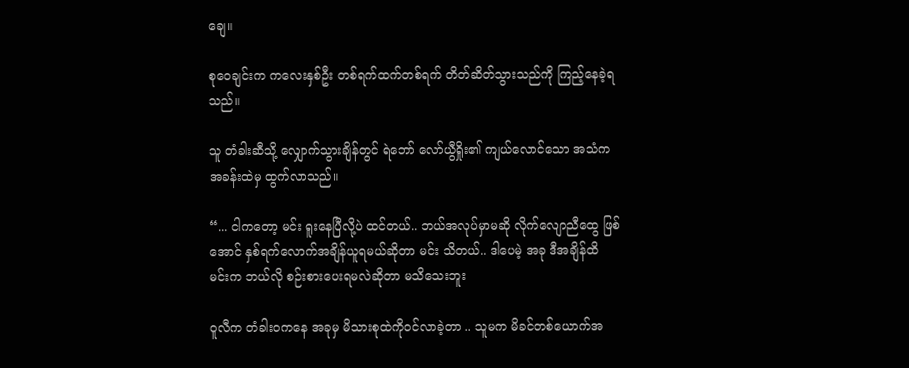ချေ။

စုဝေချင်းက ကလေးနှစ်ဦး တစ်ရက်ထက်တစ်ရက် တိတ်ဆိတ်သွားသည်ကို ကြည့်နေခဲ့ရသည်။

သူ တံခါးဆီသို့ လျှောက်သွားချိန်တွင် ရဲဘော် လော်ယွီရှိုး၏ ကျယ်လောင်သော အသံက အခန်းထဲမှ ထွက်လာသည်။

“... ငါကတော့ မင်း ရူးနေပြီလို့ပဲ ထင်တယ်.. ဘယ်အလုပ်မှာမဆို လိုက်လျောညီထွေ ဖြစ်အောင် နှစ်ရက်လောက်အချိန်ယူရမယ်ဆိုတာ မင်း သိတယ်.. ဒါပေမဲ့ အခု ဒီအချိန်ထိ မင်းက ဘယ်လို စဉ်းစားပေးရမလဲဆိုတာ မသိသေးဘူး

ဝူလီက တံခါးဝကနေ အခုမှ မိသားစုထဲကိုဝင်လာခဲ့တာ .. သူမက မိခင်တစ်ယောက်အ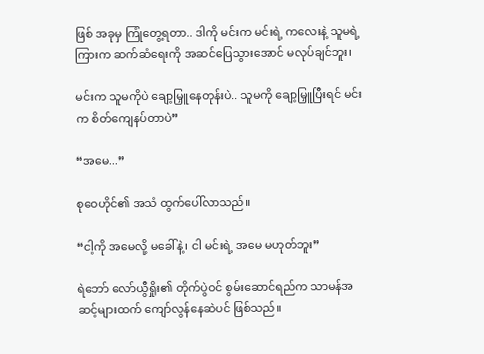ဖြစ် အခုမှ ကြုံတွေ့ရတာ.. ဒါကို မင်းက မင်းရဲ့ ကလေးနဲ့ သူမရဲ့ကြားက ဆက်ဆံရေးကို အဆင်ပြေသွားအောင် မလုပ်ချင်ဘူး၊

မင်းက သူမကိုပဲ ချော့မြှူနေတုန်းပဲ.. သူမကို ချော့မြှူပြီးရင် မင်းက စိတ်ကျေနပ်တာပဲ”

“အမေ...”

စုဝေဟိုင်၏ အသံ ထွက်ပေါ်လာသည်။

“ငါ့ကို အမေလို့ မခေါ်နဲ့၊ ငါ မင်းရဲ့ အမေ မဟုတ်ဘူး”

ရဲဘော် လော်ယွီရှိုး၏ တိုက်ပွဲဝင် စွမ်းဆောင်ရည်က သာမန်အဆင့်များထက် ကျော်လွန်နေဆဲပင် ဖြစ်သည်။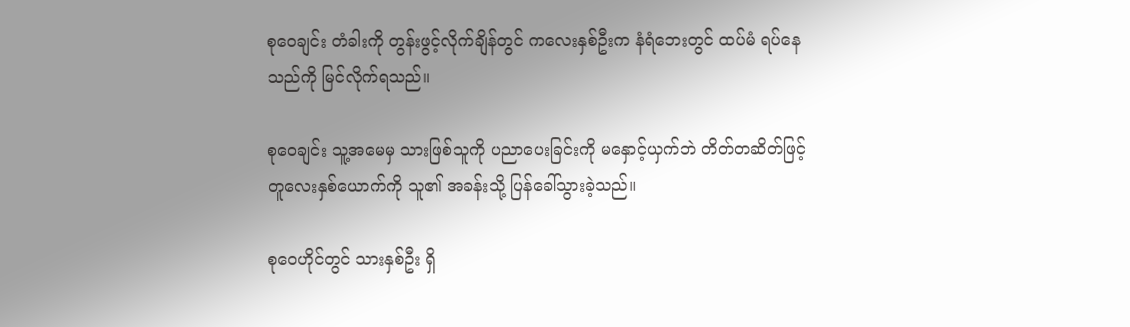စုဝေချင်း တံခါးကို တွန်းဖွင့်လိုက်ချိန်တွင် ကလေးနှစ်ဦးက နံရံဘေးတွင် ထပ်မံ ရပ်နေသည်ကို မြင်လိုက်ရသည်။

စုဝေချင်း သူ့အမေမှ သားဖြစ်သူကို ပညာပေးခြင်းကို မနှောင့်ယှက်ဘဲ တိတ်တဆိတ်ဖြင့် တူလေးနှစ်ယောက်ကို သူ၏ အခန်းသို့ ပြန်ခေါ်သွားခဲ့သည်။

စုဝေဟိုင်တွင် သားနှစ်ဦး ရှိ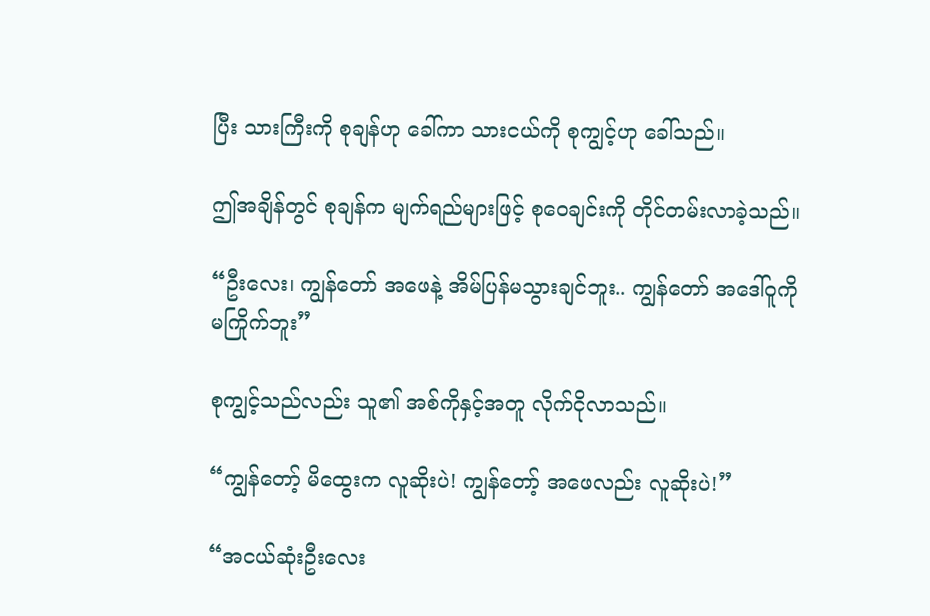ပြီး သားကြီးကို စုချန်ဟု ခေါ်ကာ သားငယ်ကို စုကျွင့်ဟု ခေါ်သည်။

ဤအချိန်တွင် စုချန်က မျက်ရည်များဖြင့် စုဝေချင်းကို တိုင်တမ်းလာခဲ့သည်။

“ဦးလေး၊ ကျွန်တော် အဖေနဲ့ အိမ်ပြန်မသွားချင်ဘူး.. ကျွန်တော် အဒေါ်ဝူကို မကြိုက်ဘူး”

စုကျွင့်သည်လည်း သူ၏ အစ်ကိုနှင့်အတူ လိုက်ငိုလာသည်။

“ကျွန်တော့် မိထွေးက လူဆိုးပဲ! ကျွန်တော့် အဖေလည်း လူဆိုးပဲ!”

“အငယ်ဆုံးဦးလေး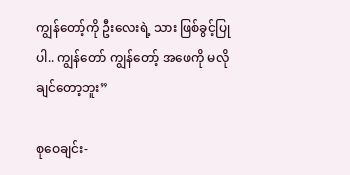ကျွန်တော့်ကို ဦးလေးရဲ့ သား ဖြစ်ခွင့်ပြုပါ.. ကျွန်တော် ကျွန်တော့် အဖေကို မလိုချင်တော့ဘူး”

စုဝေချင်း-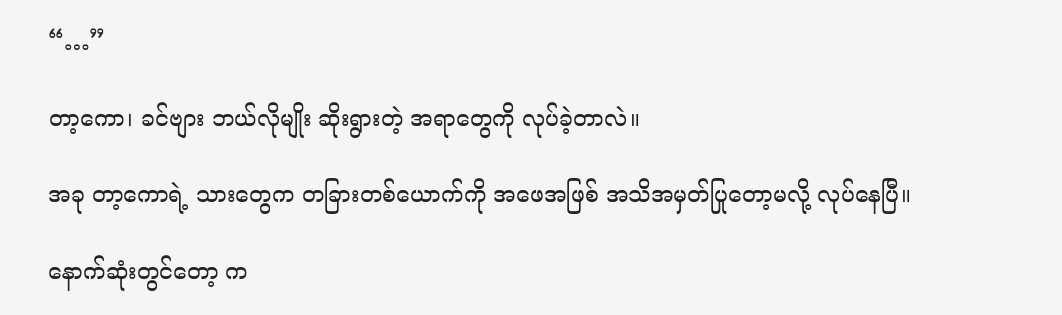“…”

တာ့ကော၊ ခင်ဗျား ဘယ်လိုမျိုး ဆိုးရွားတဲ့ အရာတွေကို လုပ်ခဲ့တာလဲ။

အခု တာ့ကောရဲ့ သားတွေက တခြားတစ်ယောက်ကို အဖေအဖြစ် အသိအမှတ်ပြုတော့မလို့ လုပ်နေပြီ။

နောက်ဆုံးတွင်တော့ က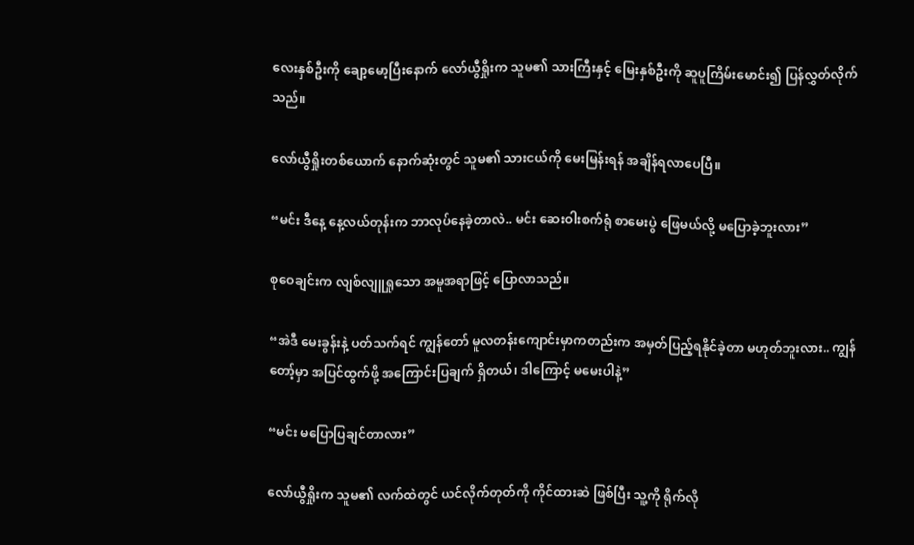လေးနှစ်ဦးကို ချော့မော့ပြီးနောက် လော်ယွီရှိုးက သူမ၏ သားကြီးနှင့် မြေးနှစ်ဦးကို ဆူပူကြိမ်းမောင်း၍ ပြန်လွှတ်လိုက်သည်။

လော်ယွီရှိုးတစ်ယောက် နောက်ဆုံးတွင် သူမ၏ သားငယ်ကို မေးမြန်းရန် အချိန်ရလာပေပြီ။

“မင်း ဒီနေ့ နေ့လယ်တုန်းက ဘာလုပ်နေခဲ့တာလဲ.. မင်း ဆေးဝါးစက်ရုံ စာမေးပွဲ ဖြေမယ်လို့ မပြောခဲ့ဘူးလား”

စုဝေချင်းက လျစ်လျူရှုသော အမူအရာဖြင့် ပြောလာသည်။

“အဲဒီ မေးခွန်းနဲ့ ပတ်သက်ရင် ကျွန်တော် မူလတန်းကျောင်းမှာကတည်းက အမှတ်ပြည့်ရနိုင်ခဲ့တာ မဟုတ်ဘူးလား.. ကျွန်တော့်မှာ အပြင်ထွက်ဖို့ အကြောင်းပြချက် ရှိတယ်၊ ဒါကြောင့် မမေးပါနဲ့”

“မင်း မပြောပြချင်တာလား”

လော်ယွီရှိုးက သူမ၏ လက်ထဲတွင် ယင်လိုက်တုတ်ကို ကိုင်ထားဆဲ ဖြစ်ပြီး သူ့ကို ရိုက်လို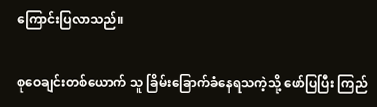ကြောင်းပြလာသည်။

စုဝေချင်းတစ်ယောက် သူ ခြိမ်းခြောက်ခံနေရသကဲ့သို့ ဖော်ပြပြီး ကြည်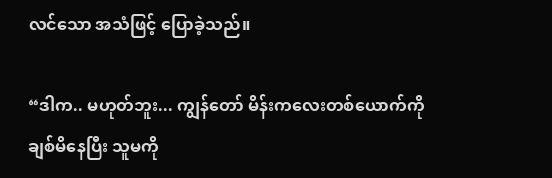လင်သော အသံဖြင့် ပြောခဲ့သည်။

“ဒါက.. မဟုတ်ဘူး... ကျွန်တော် မိန်းကလေးတစ်ယောက်ကို ချစ်မိနေပြီး သူမကို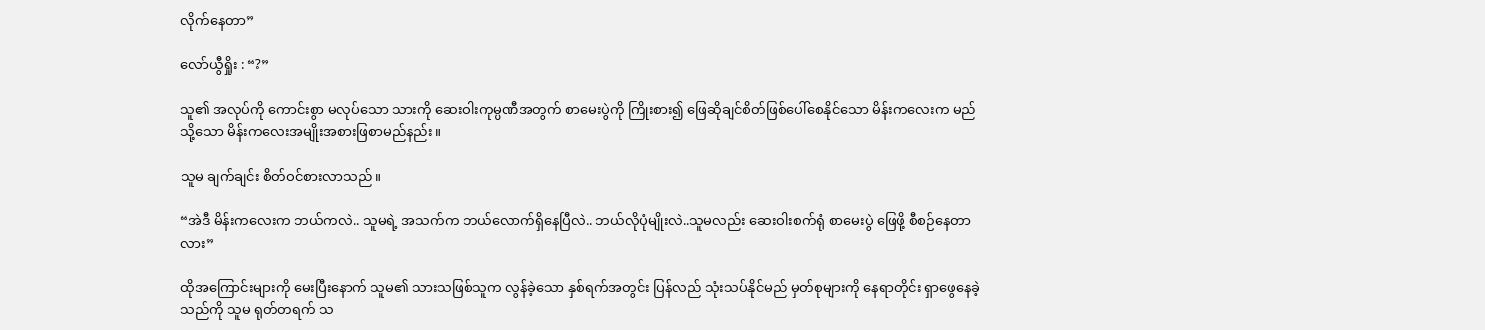လိုက်နေတာ”

လော်ယွီရှိုး : “?”

သူ၏ အလုပ်ကို ကောင်းစွာ မလုပ်သော သားကို ဆေးဝါးကုမ္ပဏီအတွက် စာမေးပွဲကို ကြိုးစား၍ ဖြေဆိုချင်စိတ်ဖြစ်ပေါ်စေနိုင်သော မိန်းကလေးက မည်သို့သော မိန်းကလေးအမျိုးအစားဖြစာမည်နည်း။

သူမ ချက်ချင်း စိတ်ဝင်စားလာသည်။

“အဲဒီ မိန်းကလေးက ဘယ်ကလဲ.. သူမရဲ့ အသက်က ဘယ်လောက်ရှိနေပြီလဲ.. ဘယ်လိုပုံမျိုးလဲ..သူမလည်း ဆေးဝါးစက်ရုံ စာမေးပွဲ ဖြေဖို့ စီစဉ်နေတာလား”

ထိုအကြောင်းများကို မေးပြီးနောက် သူမ၏ သားသဖြစ်သူက လွန်ခဲ့သော နှစ်ရက်အတွင်း ပြန်လည် သုံးသပ်နိုင်မည် မှတ်စုများကို နေရာတိုင်း ရှာဖွေနေခဲ့သည်ကို သူမ ရုတ်တရက် သ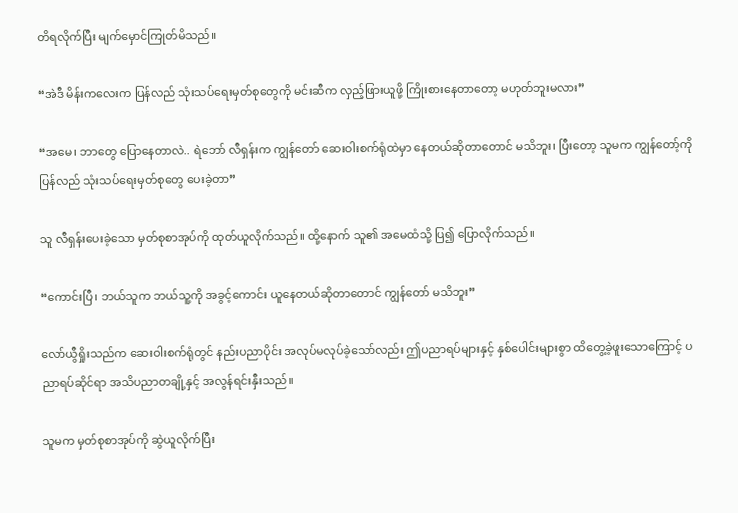တိရလိုက်ပြီး မျက်မှောင်ကြုတ်မိသည်။

“အဲဒီ မိန်းကလေးက ပြန်လည် သုံးသပ်ရေးမှတ်စုတွေကို မင်းဆီက လှည့်ဖြားယူဖို့ ကြိုးစားနေတာတော့ မဟုတ်ဘူးမလား”

“အမေ၊ ဘာတွေ ပြောနေတာလဲ.. ရဲဘော် လီရှန်းက ကျွန်တော် ဆေးဝါးစက်ရုံထဲမှာ နေတယ်ဆိုတာတောင် မသိဘူး၊ ပြီးတော့ သူမက ကျွန်တော့်ကို ပြန်လည် သုံးသပ်ရေးမှတ်စုတွေ ပေးခဲ့တာ”

သူ လီရှန်းပေးခဲ့သော မှတ်စုစာအုပ်ကို ထုတ်ယူလိုက်သည်။ ထို့နောက် သူ၏ အမေထံသို့ ပြ၍ ပြောလိုက်သည်။

“ကောင်းပြီ၊ ဘယ်သူက ဘယ်သူ့ကို အခွင့်ကောင်း ယူနေတယ်ဆိုတာတောင် ကျွန်တော် မသိဘူး”

လော်ယွီရှိုးသည်က ဆေးဝါးစက်ရုံတွင် နည်းပညာပိုင်း အလုပ်မလုပ်ခဲ့သော်လည်း ဤပညာရပ်များနှင့် နှစ်ပေါင်းများစွာ ထိတွေ့ခဲ့ဖူးသောကြောင့် ပညာရပ်ဆိုင်ရာ အသိပညာတချို့နှင့် အလွန်ရင်းနှီးသည်။

သူမက မှတ်စုစာအုပ်ကို ဆွဲယူလိုက်ပြီး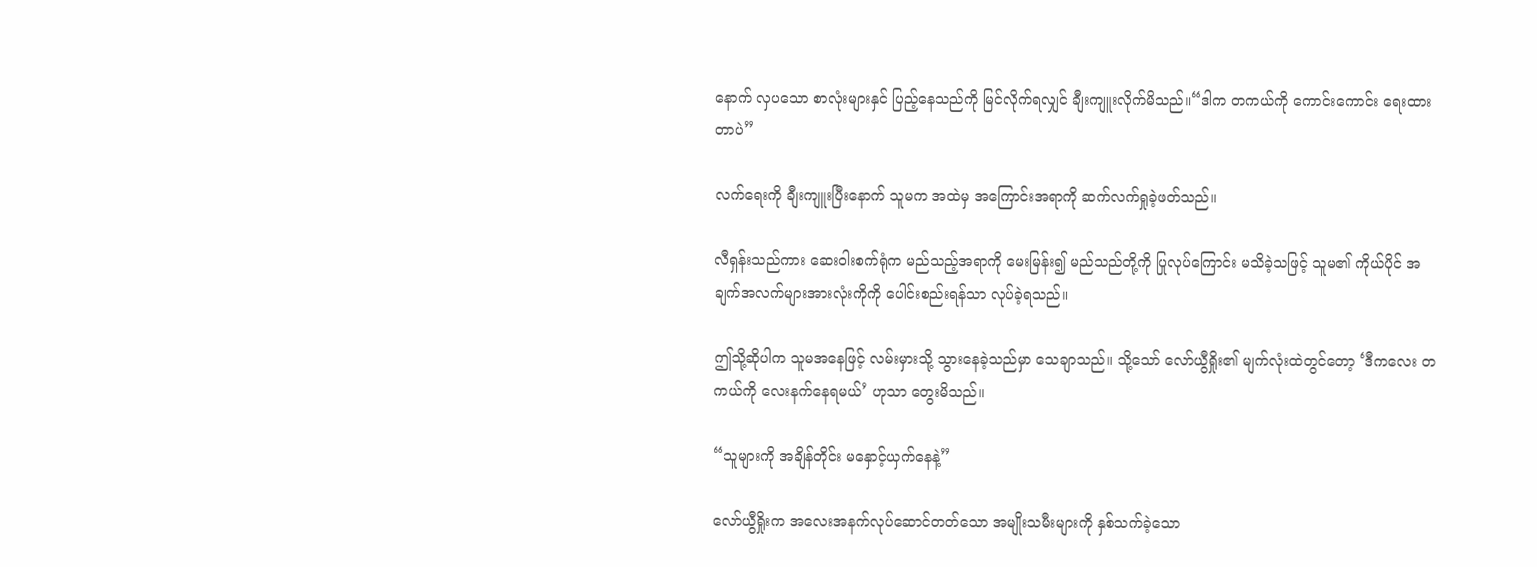နောက် လှပသော စာလုံးများနှင် ပြည့်နေသည်ကို မြင်လိုက်ရလျှင် ချီးကျူးလိုက်မိသည်။“ဒါက တကယ်ကို ကောင်းကောင်း ရေးထားတာပဲ”

လက်ရေးကို ချီးကျူးပြီးနောက် သူမက အထဲမှ အကြောင်းအရာကို ဆက်လက်ရှုခဲ့ဖတ်သည်။

လီရှန်းသည်ကား ဆေးဝါးစက်ရုံက မည်သည့်အရာကို မေးမြန်း၍ မည်သည်တို့ကို ပြုလုပ်ကြောင်း မသိခဲ့သဖြင့် သူမ၏ ကိုယ်ပိုင် အချက်အလက်များအားလုံးကိုကို ပေါင်းစည်းရန်သာ လုပ်ခဲ့ရသည်။

ဤသို့ဆိုပါက သူမအနေဖြင့် လမ်းမှားသို့ သွားနေခဲ့သည်မှာ သေချာသည်။ သို့သော် လော်ယွီရှိုး၏ မျက်လုံးထဲတွင်တော့ ‘ဒီကလေး တကယ်ကို လေးနက်နေရမယ်’ ဟုသာ တွေးမိသည်။

“သူများကို အချိန်တိုင်း မနှောင့်ယှက်နေနဲ့”

လော်ယွီရှိုးက အလေးအနက်လုပ်ဆောင်တတ်သော အမျိုးသမီးများကို နှစ်သက်ခဲ့သော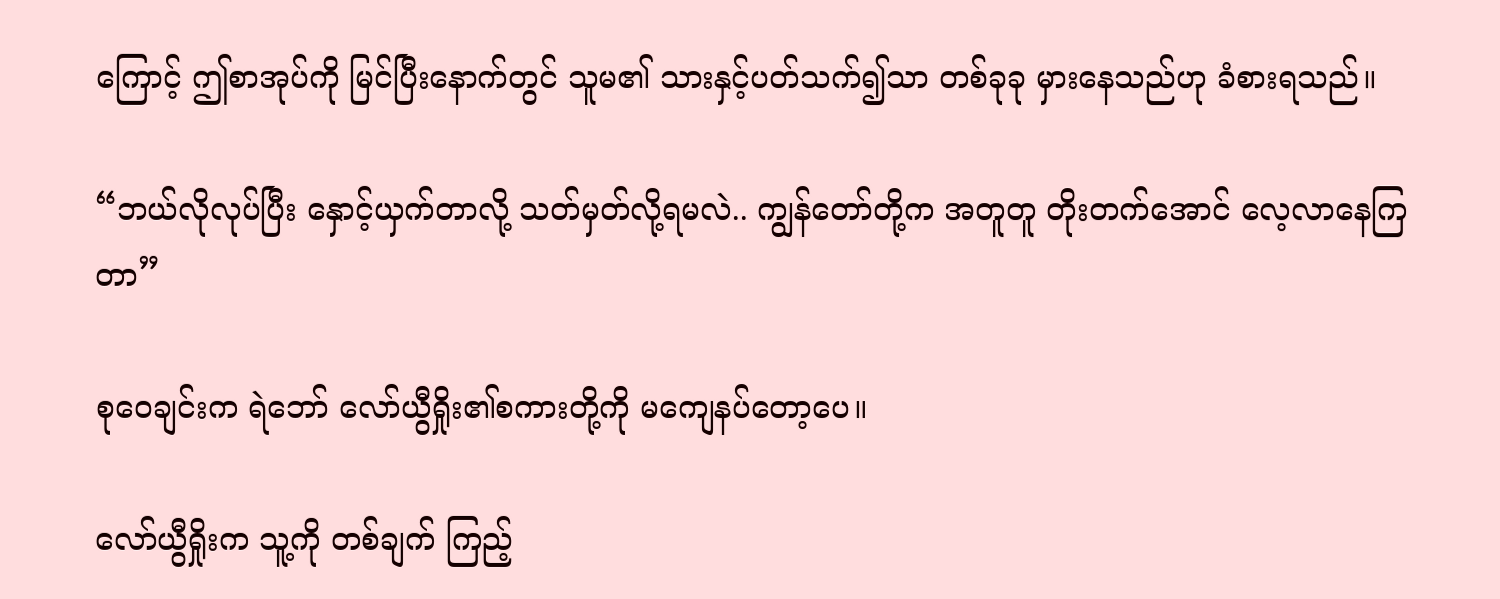ကြောင့် ဤစာအုပ်ကို မြင်ပြီးနောက်တွင် သူမ၏ သားနှင့်ပတ်သက်၍သာ တစ်ခုခု မှားနေသည်ဟု ခံစားရသည်။

“ဘယ်လိုလုပ်ပြီး နှောင့်ယှက်တာလို့ သတ်မှတ်လို့ရမလဲ.. ကျွန်တော်တို့က အတူတူ တိုးတက်အောင် လေ့လာနေကြတာ”

စုဝေချင်းက ရဲဘော် လော်ယွီရှိုး၏စကားတို့ကို မကျေနပ်တော့ပေ။

လော်ယွီရှိုးက သူ့ကို တစ်ချက် ကြည့်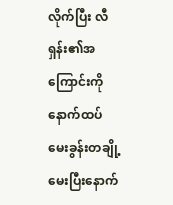လိုက်ပြီး လီရှန်း၏အကြောင်းကို နောက်ထပ် မေးခွန်းတချို့ မေးပြီးနောက်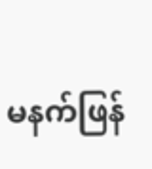မနက်ဖြန်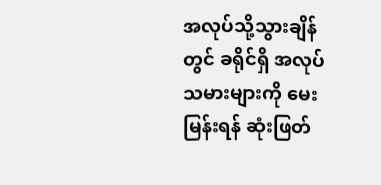အလုပ်သို့သွားချိန်တွင် ခရိုင်ရှိ အလုပ်သမားများကို မေးမြန်းရန် ဆုံးဖြတ်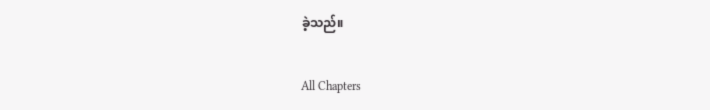ခဲ့သည်။

All Chapters